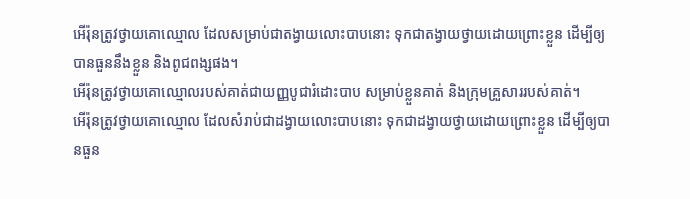អើរ៉ុនត្រូវថ្វាយគោឈ្មោល ដែលសម្រាប់ជាតង្វាយលោះបាបនោះ ទុកជាតង្វាយថ្វាយដោយព្រោះខ្លួន ដើម្បីឲ្យបានធួននឹងខ្លួន និងពូជពង្សផង។
អើរ៉ុនត្រូវថ្វាយគោឈ្មោលរបស់គាត់ជាយញ្ញបូជារំដោះបាប សម្រាប់ខ្លួនគាត់ និងក្រុមគ្រួសាររបស់គាត់។
អើរ៉ុនត្រូវថ្វាយគោឈ្មោល ដែលសំរាប់ជាដង្វាយលោះបាបនោះ ទុកជាដង្វាយថ្វាយដោយព្រោះខ្លួន ដើម្បីឲ្យបានធួន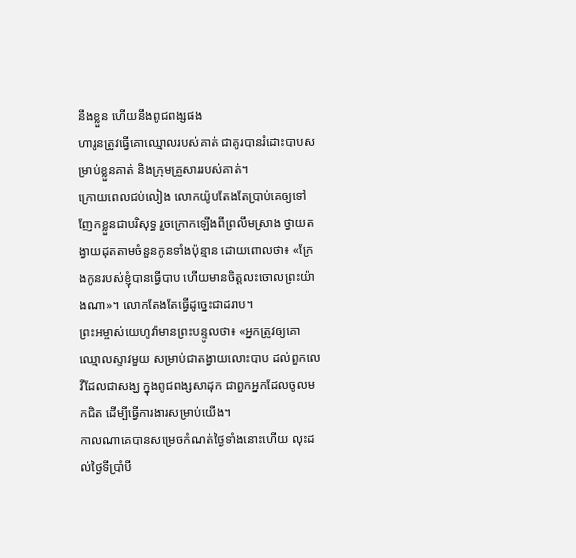នឹងខ្លួន ហើយនឹងពូជពង្សផង
ហារូនត្រូវធ្វើគោឈ្មោលរបស់គាត់ ជាគូរបានរំដោះបាបសម្រាប់ខ្លួនគាត់ និងក្រុមគ្រួសាររបស់គាត់។
ក្រោយពេលជប់លៀង លោកយ៉ូបតែងតែប្រាប់គេឲ្យទៅញែកខ្លួនជាបរិសុទ្ធ រួចក្រោកឡើងពីព្រលឹមស្រាង ថ្វាយតង្វាយដុតតាមចំនួនកូនទាំងប៉ុន្មាន ដោយពោលថា៖ «ក្រែងកូនរបស់ខ្ញុំបានធ្វើបាប ហើយមានចិត្តលះចោលព្រះយ៉ាងណា»។ លោកតែងតែធ្វើដូច្នេះជាដរាប។
ព្រះអម្ចាស់យេហូវ៉ាមានព្រះបន្ទូលថា៖ «អ្នកត្រូវឲ្យគោឈ្មោលស្ទាវមួយ សម្រាប់ជាតង្វាយលោះបាប ដល់ពួកលេវីដែលជាសង្ឃ ក្នុងពូជពង្សសាដុក ជាពួកអ្នកដែលចូលមកជិត ដើម្បីធ្វើការងារសម្រាប់យើង។
កាលណាគេបានសម្រេចកំណត់ថ្ងៃទាំងនោះហើយ លុះដល់ថ្ងៃទីប្រាំបី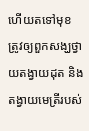ហើយតទៅមុខ ត្រូវឲ្យពួកសង្ឃថ្វាយតង្វាយដុត និងតង្វាយមេត្រីរបស់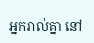អ្នករាល់គ្នា នៅ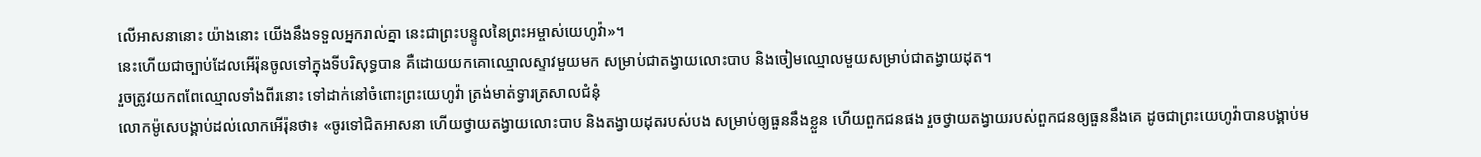លើអាសនានោះ យ៉ាងនោះ យើងនឹងទទួលអ្នករាល់គ្នា នេះជាព្រះបន្ទូលនៃព្រះអម្ចាស់យេហូវ៉ា»។
នេះហើយជាច្បាប់ដែលអើរ៉ុនចូលទៅក្នុងទីបរិសុទ្ធបាន គឺដោយយកគោឈ្មោលស្ទាវមួយមក សម្រាប់ជាតង្វាយលោះបាប និងចៀមឈ្មោលមួយសម្រាប់ជាតង្វាយដុត។
រួចត្រូវយកពពែឈ្មោលទាំងពីរនោះ ទៅដាក់នៅចំពោះព្រះយេហូវ៉ា ត្រង់មាត់ទ្វារត្រសាលជំនុំ
លោកម៉ូសេបង្គាប់ដល់លោកអើរ៉ុនថា៖ «ចូរទៅជិតអាសនា ហើយថ្វាយតង្វាយលោះបាប និងតង្វាយដុតរបស់បង សម្រាប់ឲ្យធួននឹងខ្លួន ហើយពួកជនផង រួចថ្វាយតង្វាយរបស់ពួកជនឲ្យធួននឹងគេ ដូចជាព្រះយេហូវ៉ាបានបង្គាប់ម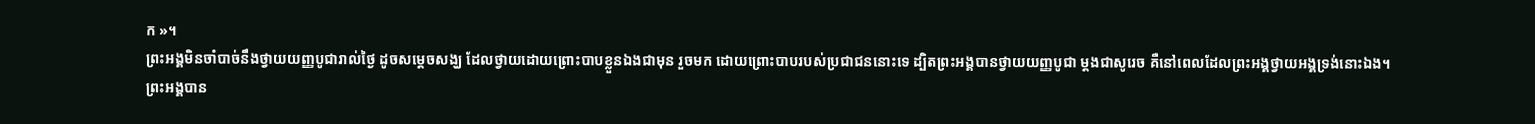ក »។
ព្រះអង្គមិនចាំបាច់នឹងថ្វាយយញ្ញបូជារាល់ថ្ងៃ ដូចសម្តេចសង្ឃ ដែលថ្វាយដោយព្រោះបាបខ្លួនឯងជាមុន រួចមក ដោយព្រោះបាបរបស់ប្រជាជននោះទេ ដ្បិតព្រះអង្គបានថ្វាយយញ្ញបូជា ម្ដងជាសូរេច គឺនៅពេលដែលព្រះអង្គថ្វាយអង្គទ្រង់នោះឯង។
ព្រះអង្គបាន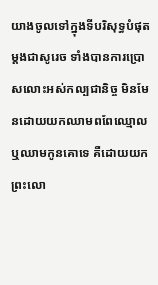យាងចូលទៅក្នុងទីបរិសុទ្ធបំផុតម្ដងជាសូរេច ទាំងបានការប្រោសលោះអស់កល្បជានិច្ច មិនមែនដោយយកឈាមពពែឈ្មោល ឬឈាមកូនគោទេ គឺដោយយកព្រះលោ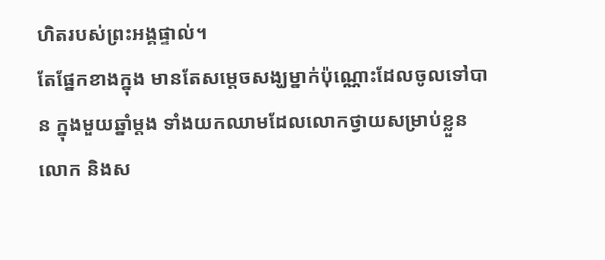ហិតរបស់ព្រះអង្គផ្ទាល់។
តែផ្នែកខាងក្នុង មានតែសម្តេចសង្ឃម្នាក់ប៉ុណ្ណោះដែលចូលទៅបាន ក្នុងមួយឆ្នាំម្តង ទាំងយកឈាមដែលលោកថ្វាយសម្រាប់ខ្លួនលោក និងស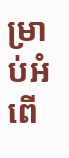ម្រាប់អំពើ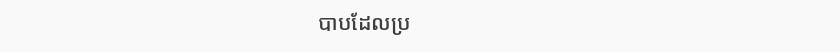បាបដែលប្រ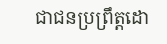ជាជនប្រព្រឹត្តដោ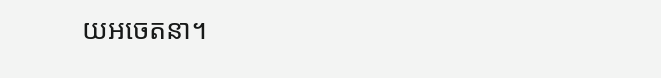យអចេតនា។